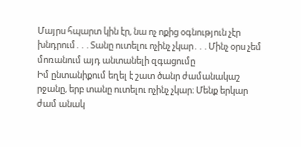Մայրս հպարտ կին էր, նա ոչ ոքից օգնություն չէր խնդրում․․․Տանը ուտելու ոչինչ չկար․․․Մինչ օրս չեմ մոռանում այդ անտանելի զգացումը
Իմ ընտանիքում եղել է շատ ծանր ժամանակաշ րջանը, երբ տանը ուտելու ոչինչ չկար։ Մենք երկար ժամ անակ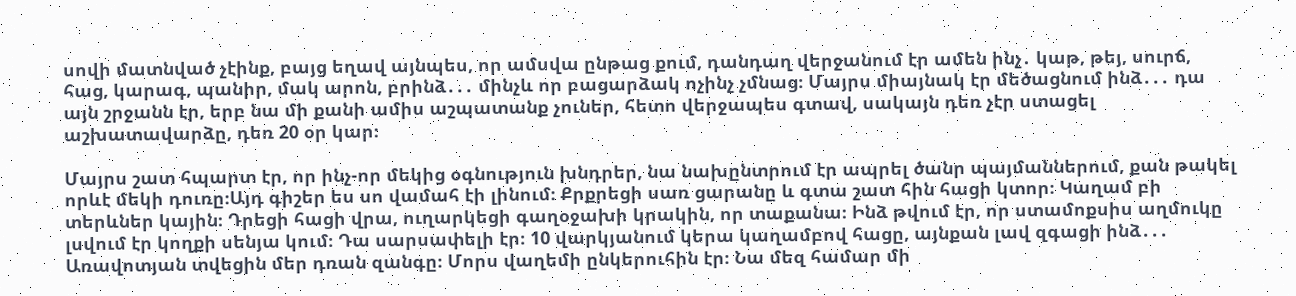սովի մատնված չէինք, բայց եղավ այնպես, որ ամսվա ընթաց քում, դանդաղ վերջանում էր ամեն ինչ․ կաթ, թեյ, սուրճ, հաց, կարագ, պանիր, մակ արոն, բրինձ․․․ մինչև որ բացարձակ ոչինչ չմնաց։ Մայրս միայնակ էր մեծացնում ինձ․․․ դա այն շրջանն էր, երբ նա մի քանի ամիս աշպատանք չուներ, հետո վերջապես գտավ, սակայն դեռ չէր ստացել աշխատավարձը, դեռ 20 օր կար։

Մայրս շատ հպարտ էր, որ ինչ-որ մեկից օգնություն խնդրեր, նա նախընտրում էր ապրել ծանր պայմաններում, քան թակել որևէ մեկի դուռը։Այդ գիշեր ես սո վամահ էի լինում։ Քրքրեցի սառ ցարանը և գտա շատ հին հացի կտոր։ Կաղամ բի տերևներ կային։ Դրեցի հացի վրա, ուղարկեցի գաղօջախի կրակին, որ տաքանա։ Ինձ թվում էր, որ ստամոքսիս աղմուկը լսվում էր կողքի սենյա կում։ Դա սարսափելի էր։ 10 վարկյանում կերա կաղամբով հացը, այնքան լավ զգացի ինձ․․․
Առավոտյան տվեցին մեր դռան զանգը։ Մորս վաղեմի ընկերուհին էր։ Նա մեզ համար մի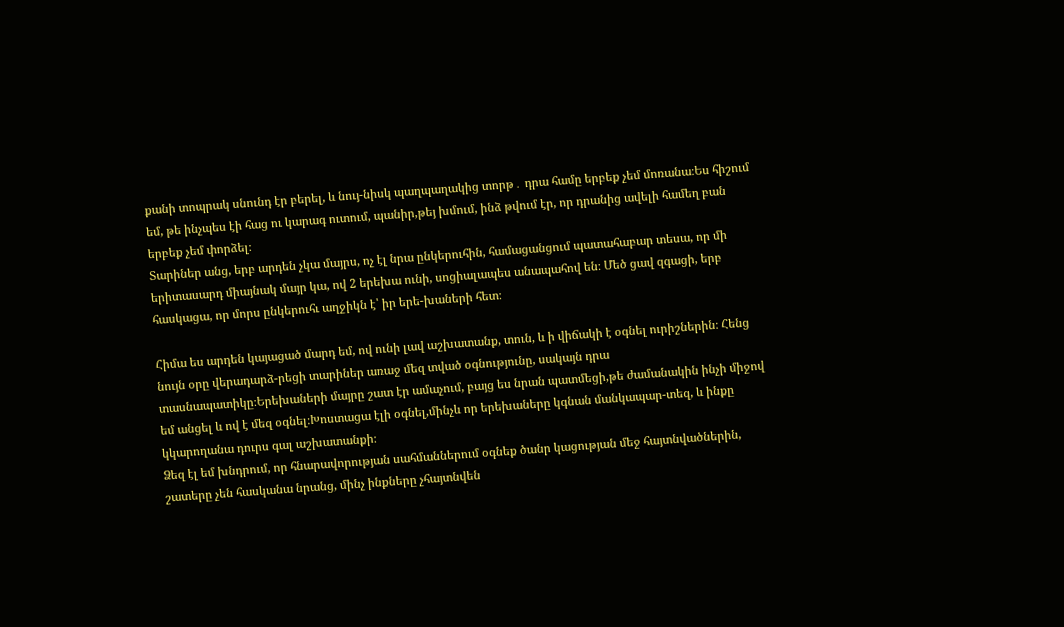քանի տոպրակ սնունդ էր բերել, և նույ-նիսկ պաղպաղակից տորթ․ դրա համը երբեք չեմ մոռանա։Ես հիշում եմ, թե ինչպես էի հաց ու կարագ ուտում, պանիր,թեյ խմում, ինձ թվում էր, որ դրանից ավելի համեղ բան երբեք չեմ փորձել։
Տարիներ անց, երբ արդեն չկա մայրս, ոչ էլ նրա ընկերուհին, համացանցում պատահաբար տեսա, որ մի երիտասարդ միայնակ մայր կա, ով 2 երեխա ունի, սոցիալապես անապահով են։ Մեծ ցավ զգացի, երբ հասկացա, որ մորս ընկերուհւ աղջիկն է՝ իր երե-խաների հետ։

Հիմա ես արդեն կայացած մարդ եմ, ով ունի լավ աշխատանք, տուն, և ի վիճակի է օգնել ուրիշներին։ Հենց նույն օրը վերադարձ-րեցի տարիներ առաջ մեզ տված օգնությունը, սակայն դրա տասնապատիկը։Երեխաների մայրը շատ էր ամաչում, բայց ես նրան պատմեցի,թե ժամանակին ինչի միջով եմ անցել և ով է մեզ օգնել։Խոստացա էլի օգնել,մինչև որ երեխաները կգնան մանկապար-տեզ, և ինքը կկարողանա դուրս գալ աշխատանքի։
Ձեզ էլ եմ խնդրում, որ հնարավորության սահմաններում օգնեք ծանր կացության մեջ հայտնվածներին, շատերը չեն հասկանա նրանց, մինչ ինքները չհայտնվեն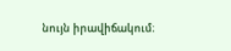նույն իրավիճակում։